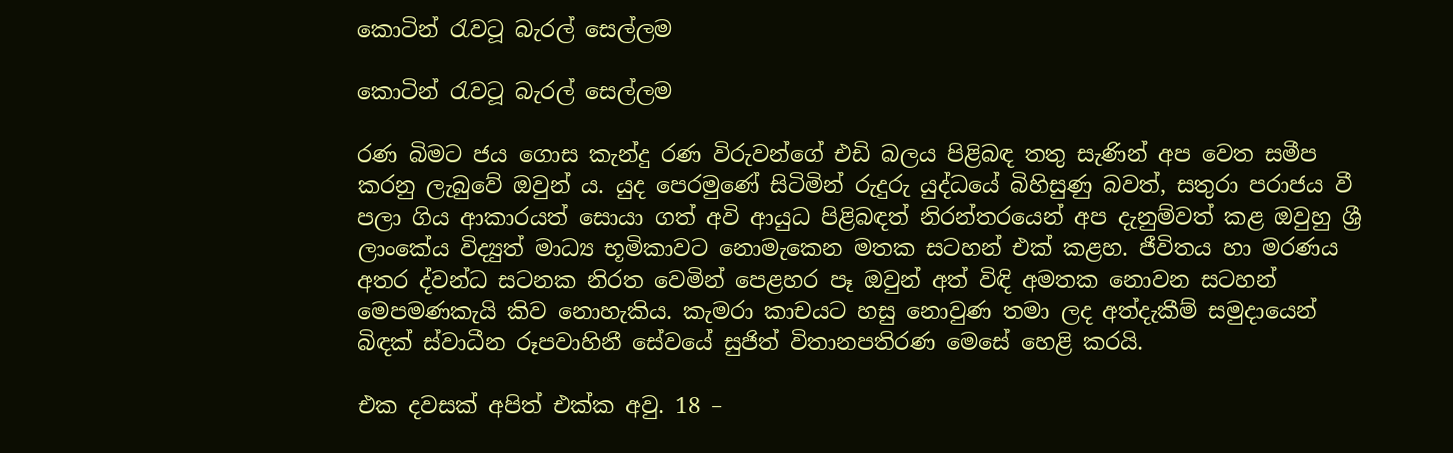කොටින් රැවටූ බැරල් සෙල්ලම

කොටින් රැවටූ බැරල් සෙල්ලම

රණ බිමට ජය ගොස කැන්දු රණ විරුවන්ගේ එඩි බලය පිළිබඳ තතු සැණින් අප වෙත සමීප කරනු ලැබුවේ ඔවුන් ය. යුද පෙරමුණේ සිටිමින් රුදුරු යුද්ධයේ බිහිසුණු බවත්, සතුරා පරාජය වී පලා ගිය ආකාරයත් සොයා ගත් අවි ආයුධ පිළිබඳත් නිරන්තරයෙන් අප දැනුම්වත් කළ ඔවුහු ශ්‍රී ලාංකේය විද්‍යුත් මාධ්‍ය භූමිකාවට නොමැකෙන මතක සටහන් එක් කළහ. ජීවිතය හා මරණය අතර ද්වන්ධ සටනක නිරත වෙමින් පෙළහර පෑ ඔවුන් අත් විඳි අමතක නොවන සටහන් මෙපමණකැයි කිව නොහැකිය. කැමරා කාචයට හසු නොවුණ තමා ලද අත්දැකීම් සමුදායෙන් බිඳක් ස්වාධීන රූපවාහිනී සේවයේ සුජිත් විතානපතිරණ මෙසේ හෙළි කරයි.

එක දවසක් අපිත් එක්ක අවු. 18 –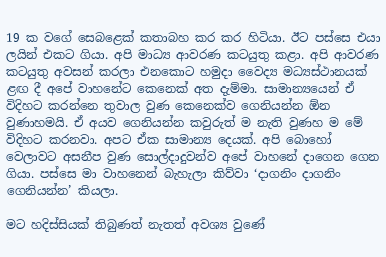19 ක වගේ සෙබළෙක් කතාබහ කර කර හිටියා. ඊට පස්සෙ එයා ලයින් එකට ගියා. අපි මාධ්‍ය ආවරණ කටයුතු කළා. අපි ආවරණ කටයුතු අවසන් කරලා එනකොට හමුදා වෛද්‍ය මධ්‍යස්ථානයක් ළඟ දී අපේ වාහනේට කෙනෙක් අත දැම්මා. සාමාන්‍යයෙන් ඒ විදිහට කරන්නෙ තුවාල වුණ කෙනෙක්ව ගෙනියන්න ඕන වුණාහමයි. ඒ අයව ගෙනියන්න කවුරුත් ම නැති වුණහ ම මේ විදිහට කරනවා. අපට ඒක සාමාන්‍ය දෙයක්. අපි බොහෝ වෙලාවට අසනීප වුණ සොල්දාදුවන්ව අපේ වාහනේ දාගෙන ගෙන ගියා. පස්සෙ මා වාහනෙන් බැහැලා කිව්වා ‘දාගනිං දාගනිං ගෙනියන්න’ කියලා.

මට හදිස්සියක් තිබුණත් නැතත් අවශ්‍ය වුණේ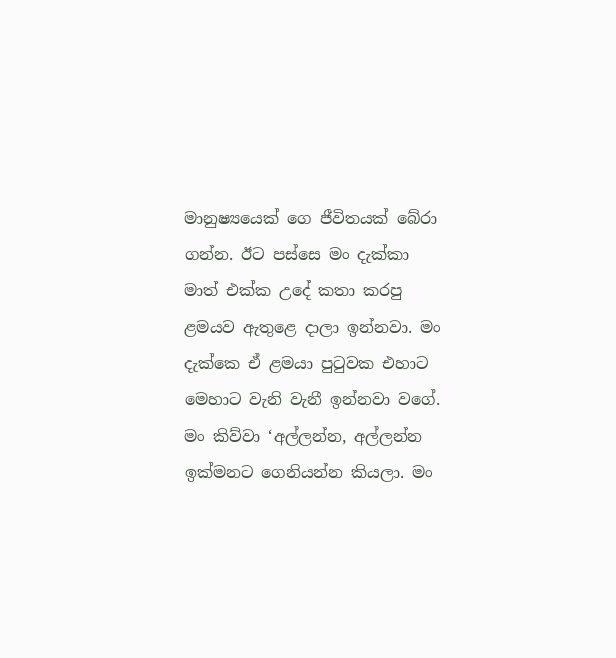මානුෂ්‍යයෙක් ගෙ ජීවිතයක් බේරා ගන්න. ඊට පස්සෙ මං දැක්කා මාත් එක්ක උදේ කතා කරපු ළමයව ඇතුළෙ දාලා ඉන්නවා. මං දැක්කෙ ඒ ළමයා පුටුවක එහාට මෙහාට වැනි වැනී ඉන්නවා වගේ. මං කිව්වා ‘අල්ලන්න, අල්ලන්න ඉක්මනට ගෙනියන්න කියලා. මං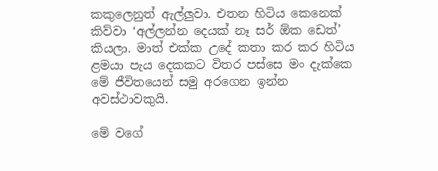කකුලෙනුත් ඇල්ලුවා. එතන හිටිය කෙනෙක් කිව්වා ‘අල්ලන්න දෙයක් නෑ සර් ඕක ඩෙත්’ කියලා. මාත් එක්ක උදේ කතා කර කර හිටිය ළමයා පැය දෙකකට විතර පස්සෙ මං දැක්කෙ මේ ජීවිතයෙන් සමු අරගෙන ඉන්න අවස්ථාවකුයි.

මේ වගේ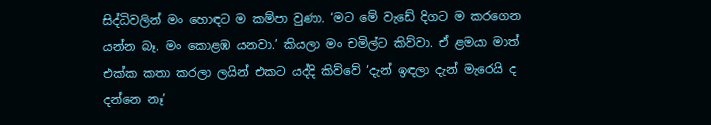සිද්ධිවලින් මං හොඳට ම කම්පා වුණා. ‘මට මේ වැඩේ දිගට ම කරගෙන යන්න බෑ. මං කොළඹ යනවා.’ කියලා මං චමිල්ට කිව්වා. ඒ ළමයා මාත් එක්ක කතා කරලා ලයින් එකට යද්දි කිව්වේ ‘දැන් ඉඳලා දැන් මැරෙයි ද දන්නෙ නෑ’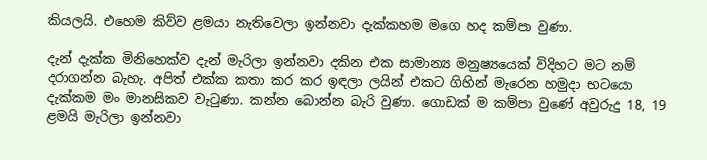කියලයි. එහෙම කිව්ව ළමයා නැතිවෙලා ඉන්නවා දැක්කහම මගෙ හද කම්පා වුණා.

දැන් දැක්ක මිනිහෙක්ව දැන් මැරිලා ඉන්නවා දකින එක සාමාන්‍ය මනුෂ්‍යයෙක් විදිහට මට නම් දරාගන්න බැහැ. අපිත් එක්ක කතා කර කර ඉඳලා ලයින් එකට ගිහින් මැරෙන හමුදා භටයො දැක්කම මං මානසිකව වැටුණා. කන්න බොන්න බැරි වුණා. ගොඩක් ම කම්පා වුණේ අවුරුදු 18, 19 ළමයි මැරිලා ඉන්නවා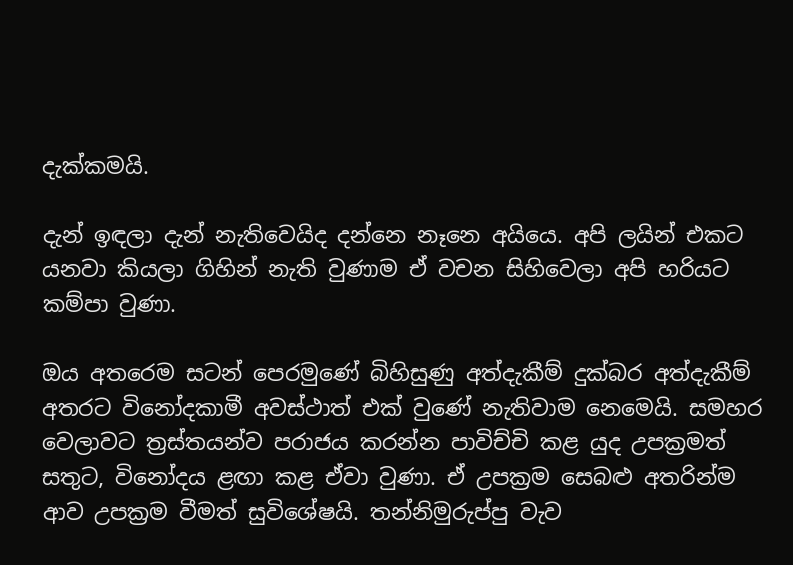දැක්කමයි.

දැන් ඉඳලා දැන් නැතිවෙයිද දන්නෙ නෑනෙ අයියෙ. අපි ලයින් එකට යනවා කියලා ගිහින් නැති වුණාම ඒ වචන සිහිවෙලා අපි හරියට කම්පා වුණා.

ඔය අතරෙම සටන් පෙරමුණේ බිහිසුණු අත්දැකීම් දුක්බර අත්දැකීම් අතරට විනෝදකාමී අවස්ථාත් එක් වුණේ නැතිවාම නෙමෙයි. සමහර වෙලාවට ත්‍රස්තයන්ව පරාජය කරන්න පාවිච්චි කළ යුද උපක්‍රමත් සතුට, විනෝදය ළඟා කළ ඒවා වුණා. ඒ උපක්‍රම සෙබළු අතරින්ම ආව උපක්‍රම වීමත් සුවිශේෂයි. තන්නිමුරුප්පු වැව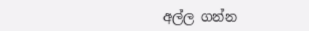අල්ල ගන්න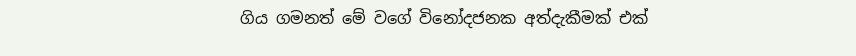ගිය ගමනත් මේ වගේ විනෝදජනක අත්දැකීමක් එක්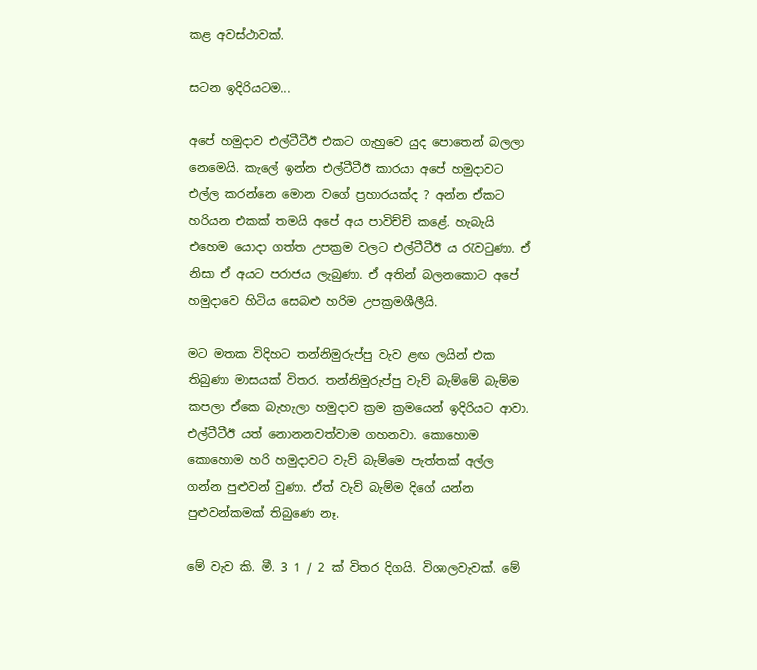කළ අවස්ථාවක්.

සටන ඉදිරියටම...

අපේ හමුදාව එල්ටීටීඊ එකට ගැහුවෙ යුද පොතෙන් බලලා නෙමෙයි. කැලේ ඉන්න එල්ටීටීඊ කාරයා අපේ හමුදාවට එල්ල කරන්නෙ මොන වගේ ප්‍රහාරයක්ද ? අන්න ඒකට හරියන එකක් තමයි අපේ අය පාවිච්චි කළේ. හැබැයි එහෙම යොදා ගත්ත උපක්‍රම වලට එල්ටීටීඊ ය රැවටුණා. ඒ නිසා ඒ අයට පරාජය ලැබුණා. ඒ අතින් බලනකොට අපේ හමුදාවෙ හිටිය සෙබළු හරිම උපක්‍රමශීලීයි.

මට මතක විදිහට තන්නිමුරුප්පු වැව ළඟ ලයින් එක තිබුණා මාසයක් විතර. තන්නිමුරුප්පු වැව් බැම්මේ බැම්ම කපලා ඒකෙ බැහැලා හමුදාව ක්‍රම ක්‍රමයෙන් ඉදිරියට ආවා. එල්ටීටීඊ යත් නොනනවත්වාම ගහනවා. කොහොම කොහොම හරි හමුදාවට වැව් බැම්මෙ පැත්තක් අල්ල ගන්න පුළුවන් වුණා. ඒත් වැව් බැම්ම දිගේ යන්න පුළුවන්කමක් තිබුණෙ නෑ.

මේ වැව කි. මී. 3 1 / 2 ක් විතර දිගයි. විශාලවැවක්. මේ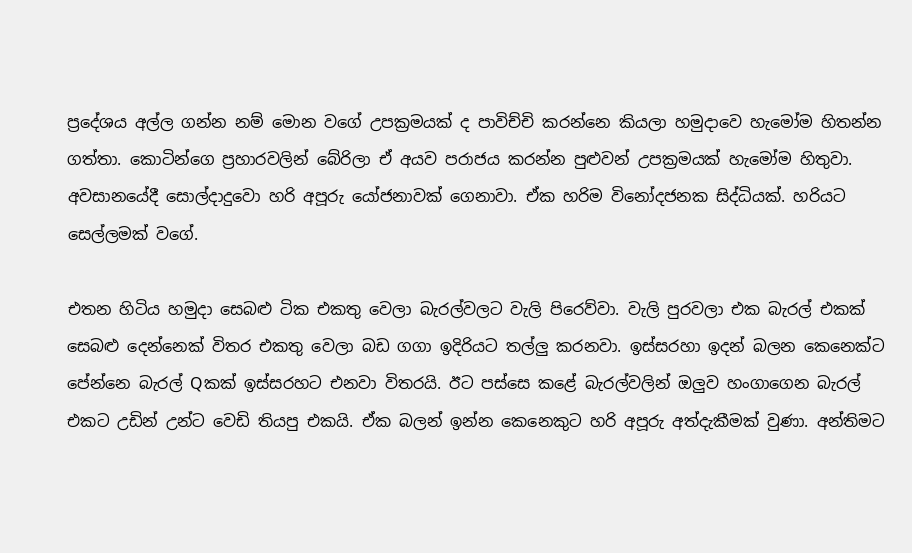ප්‍රදේශය අල්ල ගන්න නම් මොන වගේ උපක්‍රමයක් ද පාවිච්චි කරන්නෙ කියලා හමුදාවෙ හැමෝම හිතන්න ගත්තා. කොටින්ගෙ ප්‍රහාරවලින් බේරිලා ඒ අයව පරාජය කරන්න පුළුවන් උපක්‍රමයක් හැමෝම හිතුවා. අවසානයේදී සොල්දාදුවො හරි අපූරු යෝජනාවක් ගෙනාවා. ඒක හරිම විනෝදජනක සිද්ධියක්. හරියට සෙල්ලමක් වගේ.

එතන හිටිය හමුදා සෙබළු ටික එකතු වෙලා බැරල්වලට වැලි පිරෙව්වා. වැලි පුරවලා එක බැරල් එකක් සෙබළු දෙන්නෙක් විතර එකතු වෙලා බඩ ගගා ඉදිරියට තල්ලු කරනවා. ඉස්සරහා ඉදන් බලන කෙනෙක්ට පේන්නෙ බැරල් Qකක් ඉස්සරහට එනවා විතරයි. ඊට පස්සෙ කළේ බැරල්වලින් ඔලුව හංගාගෙන බැරල් එකට උඩින් උන්ට වෙඩි තියපු එකයි. ඒක බලන් ඉන්න කෙනෙකුට හරි අපූරු අත්දැකීමක් වුණා. අන්තිමට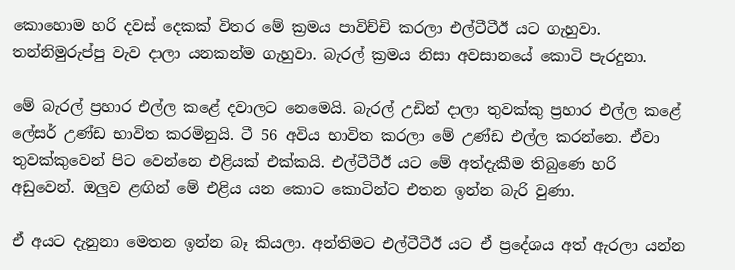කොහොම හරි දවස් දෙකක් විතර මේ ක්‍රමය පාවිච්චි කරලා එල්ටීටීඊ යට ගැහුවා. තන්නිමුරුප්පු වැව දාලා යනකන්ම ගැහුවා. බැරල් ක්‍රමය නිසා අවසානයේ කොටි පැරදුනා.

මේ බැරල් ප්‍රහාර එල්ල කළේ දවාලට නෙමෙයි. බැරල් උඩින් දාලා තුවක්කු ප්‍රහාර එල්ල කළේ ලේසර් උණ්ඩ භාවිත කරමිනුයි. ටී 56 අවිය භාවිත කරලා මේ උණ්ඩ එල්ල කරන්නෙ. ඒවා තුවක්කුවෙන් පිට වෙන්නෙ එළියක් එක්කයි. එල්ටීටීඊ යට මේ අත්දැකීම තිබුණෙ හරි අඩුවෙන්. ඔලුව ළඟින් මේ එළිය යන කොට කොටින්ට එතන ඉන්න බැරි වුණා.

ඒ අයට දැනුනා මෙතන ඉන්න බෑ කියලා. අන්තිමට එල්ටීටීඊ යට ඒ ප්‍රදේශය අත් ඇරලා යන්න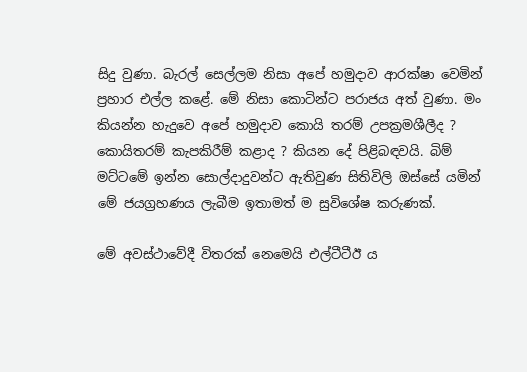සිදු වුණා. බැරල් සෙල්ලම නිසා අපේ හමුදාව ආරක්ෂා වෙමින් ප්‍රහාර එල්ල කළේ. මේ නිසා කොටින්ට පරාජය අත් වුණා. මං කියන්න හැදුවෙ අපේ හමුදාව කොයි තරම් උපක්‍රමශීලීද ? කොයිතරම් කැපකිරීම් කළාද ? කියන දේ පිළිබඳවයි. බිම් මට්ටමේ ඉන්න සොල්දාදුවන්ට ඇතිවුණ සිතිවිලි ඔස්සේ යමින් මේ ජයග්‍රහණය ලැබීම ඉතාමත් ම සුවිශේෂ කරුණක්.

මේ අවස්ථාවේදී විතරක් නෙමෙයි එල්ටීටීඊ ය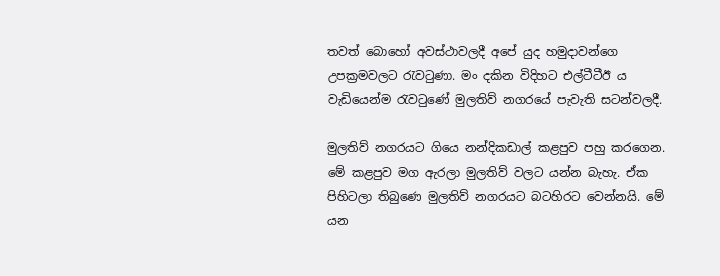තවත් බොහෝ අවස්ථාවලදී අපේ යුද හමුදාවන්ගෙ උපක්‍රමවලට රැවටුණා. මං දකින විදිහට එල්ටීටීඊ ය වැඩියෙන්ම රැවටුණේ මුලතිව් නගරයේ පැවැති සටන්වලදී.

මුලතිව් නගරයට ගියෙ නන්දිකඩාල් කළපුව පහු කරගෙන. මේ කළපුව මග ඇරලා මුලතිව් වලට යන්න බැහැ. ඒක පිහිටලා තිබුණෙ මුලතිව් නගරයට බටහිරට වෙන්නයි. මේ යන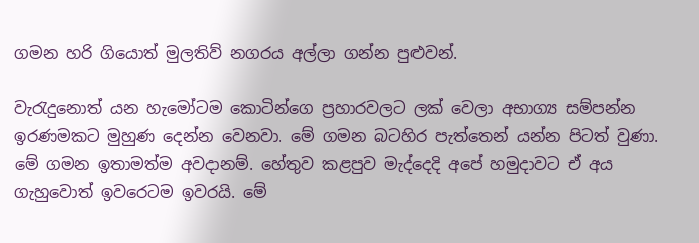ගමන හරි ගියොත් මුලතිව් නගරය අල්ලා ගන්න පුළුවන්.

වැරැදුනොත් යන හැමෝටම කොටින්ගෙ ප්‍රහාරවලට ලක් වෙලා අභාග්‍ය සම්පන්න ඉරණමකට මුහුණ දෙන්න වෙනවා. මේ ගමන බටහිර පැත්තෙන් යන්න පිටත් වුණා. මේ ගමන ඉතාමත්ම අවදානම්. හේතුව කළපුව මැද්දෙදි අපේ හමුදාවට ඒ අය ගැහුවොත් ඉවරෙටම ඉවරයි. මේ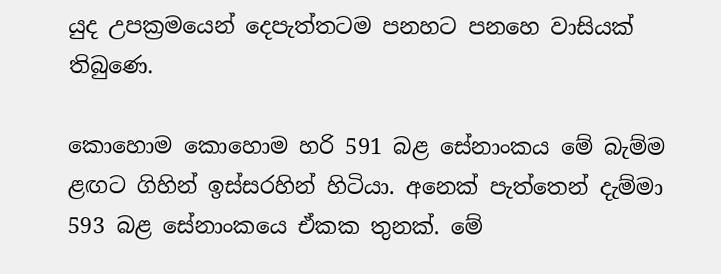යුද උපක්‍රමයෙන් දෙපැත්තටම පනහට පනහෙ වාසියක් තිබුණෙ.

කොහොම කොහොම හරි 591 බළ සේනාංකය මේ බැම්ම ළඟට ගිහින් ඉස්සරහින් හිටියා. අනෙක් පැත්තෙන් දැම්මා 593 බළ සේනාංකයෙ ඒකක තුනක්. මේ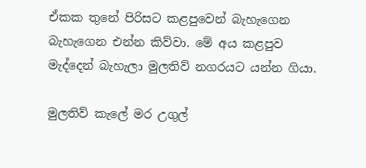ඒකක තුනේ පිරිසට කළපුවෙන් බැහැගෙන බැහැගෙන එන්න කිව්වා. මේ අය කළපුව මැද්දෙන් බැහැලා මුලතිව් නගරයට යන්න ගියා.

මුලතිව් කැලේ මර උගුල්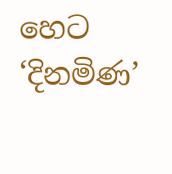හෙට ‘දිනමිණ’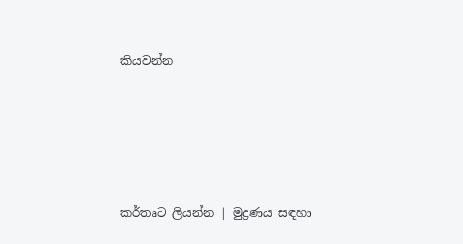කියවන්න





කර්තෘට ලියන්න | මුද්‍රණය සඳහා